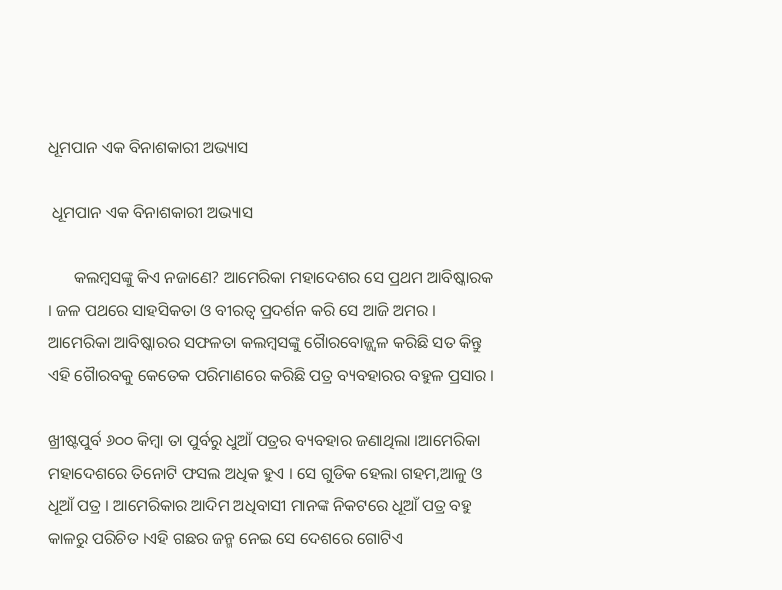ଧୂମପାନ ଏକ ବିନାଶକାରୀ ଅଭ୍ୟାସ

 ଧୂମପାନ ଏକ ବିନାଶକାରୀ ଅଭ୍ୟାସ

      କଲମ୍ବସଙ୍କୁ କିଏ ନଜାଣେ? ଆମେରିକା ମହାଦେଶର ସେ ପ୍ରଥମ ଆବିଷ୍କାରକ । ଜଳ ପଥରେ ସାହସିକତା ଓ ବୀରତ୍ୱ ପ୍ରଦର୍ଶନ କରି ସେ ଆଜି ଅମର । ଆମେରିକା ଆବିଷ୍କାରର ସଫଳତା କଲମ୍ବସଙ୍କୁ ଗୈାରବୋଜ୍ଜ୍ୱଳ କରିଛି ସତ କିନ୍ତୁ ଏହି ଗୈାରବକୁ କେତେକ ପରିମାଣରେ କରିଛି ପତ୍ର ବ୍ୟବହାରର ବହୁଳ ପ୍ରସାର ।

ଖ୍ରୀଷ୍ଟପୁର୍ବ ୬୦୦ କିମ୍ବା ତା ପୁର୍ବରୁ ଧୁଆଁ ପତ୍ରର ବ୍ୟବହାର ଜଣାଥିଲା ।ଆମେରିକା ମହାଦେଶରେ ତିନୋଟି ଫସଲ ଅଧିକ ହୁଏ । ସେ ଗୁଡିକ ହେଲା ଗହମ,ଆଳୁ ଓ ଧୂଆଁ ପତ୍ର । ଆମେରିକାର ଆଦିମ ଅଧିବାସୀ ମାନଙ୍କ ନିକଟରେ ଧୂଆଁ ପତ୍ର ବହୁ କାଳରୁ ପରିଚିତ ।ଏହି ଗଛର ଜନ୍ମ ନେଇ ସେ ଦେଶରେ ଗୋଟିଏ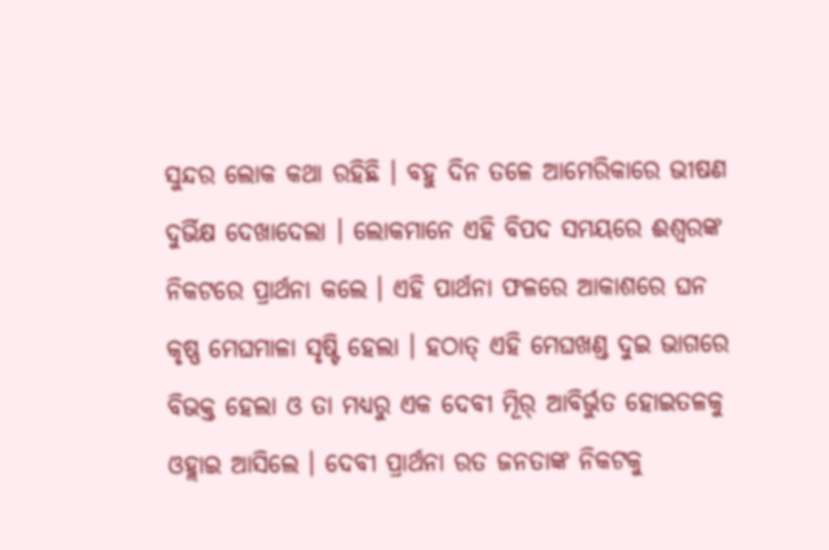ସୁନ୍ଦର ଲୋକ କଥା ରହିଛି । ବହୁ ଦିନ ତଳେ ଆମେରିକାରେ ଭୀଷଣ ଦୁର୍ଭିକ୍ଷ ଦେଖାଦେଲା । ଲୋକମାନେ ଏହି ବିପଦ ସମୟରେ ଈଶ୍ୱରଙ୍କ ନିକଟରେ ପ୍ରାର୍ଥନା କଲେ । ଏହି ପାର୍ଥନା ଫଳରେ ଆକାଶରେ ଘନ କୃଷ୍ଣ ମେଘମାଳା ସୃଷ୍ଟି ହେଲା । ହଠାତ୍ ଏହି ମେଘଖଣ୍ଡ ଦୁଇ ଭାଗରେ ବିଭକ୍ତ ହେଲା ଓ ତା ମଧ୍ୟରୁ ଏକ ଦେବୀ ମୂିର୍ ଆବିର୍ଭୁତ ହୋଇତଳକୁ ଓହ୍ଲାଇ ଆସିଲେ । ଦେବୀ ପ୍ରାର୍ଥନା ରତ ଜନତାଙ୍କ ନିକଟକୁ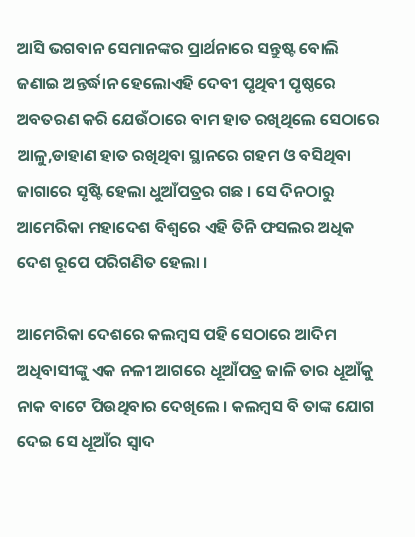ଆସି ଭଗବାନ ସେମାନଙ୍କର ପ୍ରାର୍ଥନାରେ ସନ୍ତୁଷ୍ଟ ବୋଲି ଜଣାଇ ଅନ୍ତର୍ଦ୍ଧାନ ହେଲୋଏହି ଦେବୀ ପୃଥିବୀ ପୃଷ୍ଠରେ ଅବତରଣ କରି ଯେଉଁଠାରେ ବାମ ହାତ ରଖିଥିଲେ ସେଠାରେ ଆଳୁ,ଡାହାଣ ହାତ ରଖିଥିବା ସ୍ଥାନରେ ଗହମ ଓ ବସିଥିବା ଜାଗାରେ ସୃଷ୍ଟି ହେଲା ଧୁଆଁପତ୍ରର ଗଛ । ସେ ଦିନଠାରୁ ଆମେରିକା ମହାଦେଶ ବିଶ୍ୱରେ ଏହି ତିନି ଫସଲର ଅଧିକ ଦେଶ ରୂପେ ପରିଗଣିତ ହେଲା ।

ଆମେରିକା ଦେଶରେ କଲମ୍ବସ ପହି ସେଠାରେ ଆଦିମ ଅଧିବାସୀଙ୍କୁ ଏକ ନଳୀ ଆଗରେ ଧୂଆଁପତ୍ର ଜାଳି ତାର ଧୂଆଁକୁ ନାକ ବାଟେ ପିଉଥିବାର ଦେଖିଲେ । କଲମ୍ବସ ବି ତାଙ୍କ ଯୋଗ ଦେଇ ସେ ଧୂଆଁର ସ୍ବାଦ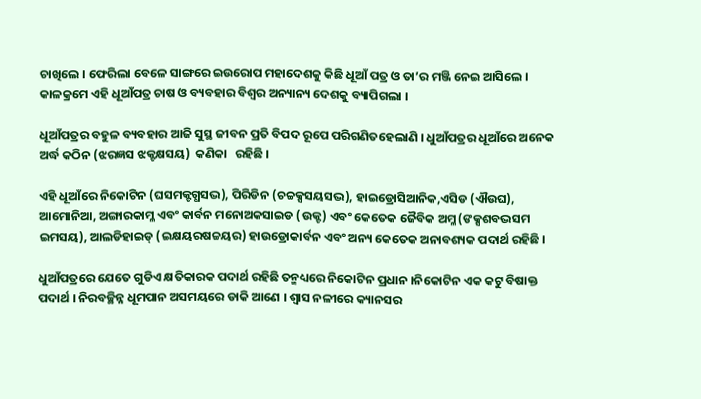ଚାଖିଲେ । ଫେରିଲା ବେଳେ ସାଙ୍ଗରେ ଇଉରୋପ ମହାଦେଶକୁ କିଛି ଧୂଆଁ ପତ୍ର ଓ ତା’ର ମଞ୍ଜି ନେଇ ଆସିଲେ । କାଳକ୍ରମେ ଏହି ଧୂଆଁପତ୍ର ଚାଷ ଓ ବ୍ୟବହାର ବିଶ୍ୱର ଅନ୍ୟାନ୍ୟ ଦେଶକୁ ବ୍ୟାପିଗଲା ।

ଧୂଆଁପତ୍ରର ବହୁଳ ବ୍ୟବହାର ଆଜି ସୁସ୍ଥ ଜୀବନ ପ୍ରତି ବିପଦ ରୂପେ ପରିଗଣିତହେଲାଣି । ଧୁଆଁପତ୍ରର ଧୂଆଁରେ ଅନେକ ଅର୍ଦ୍ଧ କଠିନ (ଝରଜ୍ଞସ ଝକ୍ଟକ୍ଷସୟ)  କଣିକା   ରହିଛି ।

ଏହି ଧୂଆଁରେ ନିକୋଟିନ (ଘସମକ୍ଟଗ୍ଧସଦ୍ଭ), ପିରିଡିନ (ଚଚ୍ଚକ୍ସସୟସଦ୍ଭ), ହାଇଡ୍ରୋସିଆନିକ,ଏସିଡ (ଐଉଘ), ଆମୋନିଆ, ଅଙ୍ଗାରକାମ୍ଳ ଏବଂ କାର୍ବନ ମନୋଅକସାଇଡ (ଉକ୍ଟ) ଏବଂ କେତେକ ଜୈବିକ ଅମ୍ଳ (ଙକ୍ସଶବଦ୍ଭସମ ଇମସୟ), ଆଲଡିହାଇଡ୍ (ଇକ୍ଷୟରଷଚ୍ଚୟର) ହାଉଡ୍ରୋକାର୍ବନ ଏବଂ ଅନ୍ୟ କେତେକ ଅନାବଶ୍ୟକ ପଦାର୍ଥ ରହିଛି ।

ଧୁଆଁପତ୍ରରେ ଯେତେ ଗୁଡିଏ କ୍ଷତିକାରକ ପଦାର୍ଥ ରହିଛି ତନ୍ମଧ୍ୟରେ ନିକୋଟିନ ପ୍ରଧାନ ।ନିକୋଟିନ ଏକ କଟୁ ବିଷାକ୍ତ ପଦାର୍ଥ । ନିରବଚ୍ଛିନ୍ନ ଧୂମପାନ ଅସମୟରେ ଡାକି ଆଣେ । ଶ୍ୱାସ ନଳୀରେ କ୍ୟାନସର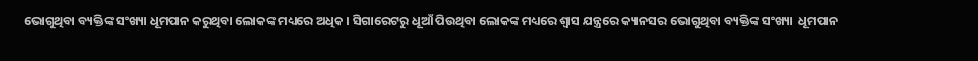ଭୋଗୁଥିବା ବ୍ୟକ୍ତିଙ୍କ ସଂଖ୍ୟା ଧୂମପାନ କରୁଥିବା ଲୋକଙ୍କ ମଧ୍ୟରେ ଅଧିକ । ସିଗାରେଟରୁ ଧୂଆଁ ପିଉଥିବା ଲୋକଙ୍କ ମଧ୍ୟରେ ଶ୍ୱାସ ଯନ୍ତ୍ରରେ କ୍ୟାନସର ଭୋଗୁଥିବା ବ୍ୟକ୍ତିଙ୍କ ସଂଖ୍ୟା  ଧୂମପାନ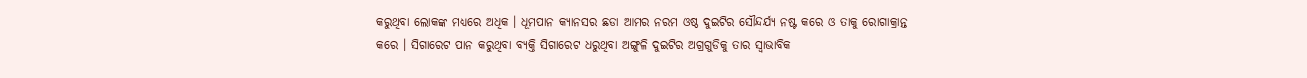କରୁଥିବା ଲୋକଙ୍କ ମଧ୍ୟରେ ଅଧିକ । ଧୂମପାନ କ୍ୟାନସର ଛଡା ଆମର ନରମ ଓଷ୍ଠ ଦୁଇଟିର ସୌନ୍ଦର୍ଯ୍ୟ ନଷ୍ଟ କରେ ଓ ତାକୁ ରୋଗାକ୍ରାନ୍ତ କରେ । ସିଗାରେଟ ପାନ କରୁଥିବା ବ୍ୟକ୍ତି ସିଗାରେଟ ଧରୁଥିବା ଅଙ୍ଗୁଳି ଦୁଇଟିର ଅଗ୍ରଗୁଡିକୁ ତାର ସ୍ବାଭାବିକ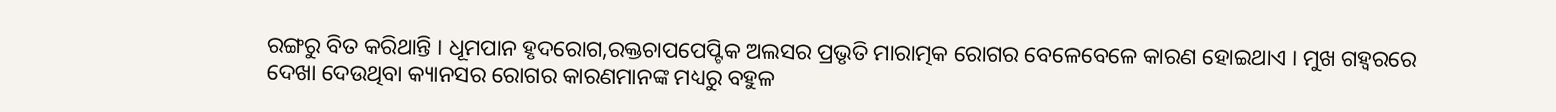ରଙ୍ଗରୁ ବିତ କରିଥାନ୍ତି । ଧୂମପାନ ହୃଦରୋଗ,ରକ୍ତଚାପପେପ୍ଟିକ ଅଲସର ପ୍ରଭୃତି ମାରାତ୍ମକ ରୋଗର ବେଳେବେଳେ କାରଣ ହୋଇଥାଏ । ମୁଖ ଗହ୍ୱରରେ ଦେଖା ଦେଉଥିବା କ୍ୟାନସର ରୋଗର କାରଣମାନଙ୍କ ମଧ୍ୟରୁ ବହୁଳ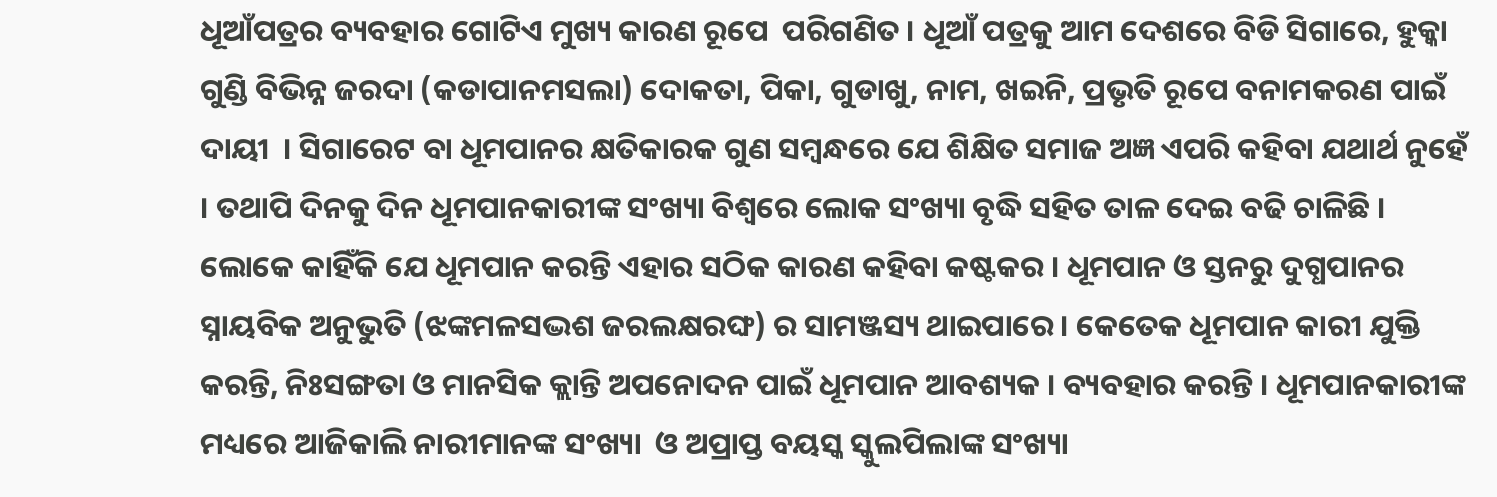ଧୂଆଁପତ୍ରର ବ୍ୟବହାର ଗୋଟିଏ ମୁଖ୍ୟ କାରଣ ରୂପେ  ପରିଗଣିତ । ଧୂଆଁ ପତ୍ରକୁ ଆମ ଦେଶରେ ବିଡି ସିଗାରେ, ହୁକ୍କା ଗୁଣ୍ଡି ବିଭିନ୍ନ ଜରଦା (କଡାପାନମସଲା) ଦୋକତା, ପିକା, ଗୁଡାଖୁ, ନାମ, ଖଇନି, ପ୍ରଭୃତି ରୂପେ ବନାମକରଣ ପାଇଁ ଦାୟୀ  । ସିଗାରେଟ ବା ଧୂମପାନର କ୍ଷତିକାରକ ଗୁଣ ସମ୍ବନ୍ଧରେ ଯେ ଶିକ୍ଷିତ ସମାଜ ଅଜ୍ଞ ଏପରି କହିବା ଯଥାର୍ଥ ନୁହେଁ । ତଥାପି ଦିନକୁ ଦିନ ଧୂମପାନକାରୀଙ୍କ ସଂଖ୍ୟା ବିଶ୍ୱରେ ଲୋକ ସଂଖ୍ୟା ବୃଦ୍ଧି ସହିତ ତାଳ ଦେଇ ବଢି ଚାଳିଛି । ଲୋକେ କାହିଁକି ଯେ ଧୂମପାନ କରନ୍ତି ଏହାର ସଠିକ କାରଣ କହିବା କଷ୍ଟକର । ଧୂମପାନ ଓ ସ୍ତନରୁ ଦୁଗ୍ଧପାନର ସ୍ନାୟବିକ ଅନୁଭୁତି (ଝଙ୍କମଳସଦ୍ଭଶ ଜରଲକ୍ଷରଙ୍ଘ) ର ସାମଞ୍ଜସ୍ୟ ଥାଇପାରେ । କେତେକ ଧୂମପାନ କାରୀ ଯୁକ୍ତି କରନ୍ତି, ନିଃସଙ୍ଗତା ଓ ମାନସିକ କ୍ଲାନ୍ତି ଅପନୋଦନ ପାଇଁ ଧୂମପାନ ଆବଶ୍ୟକ । ବ୍ୟବହାର କରନ୍ତି । ଧୂମପାନକାରୀଙ୍କ ମଧ୍ୟରେ ଆଜିକାଲି ନାରୀମାନଙ୍କ ସଂଖ୍ୟା  ଓ ଅପ୍ରାପ୍ତ ବୟସ୍କ ସ୍କୁଲପିଲାଙ୍କ ସଂଖ୍ୟା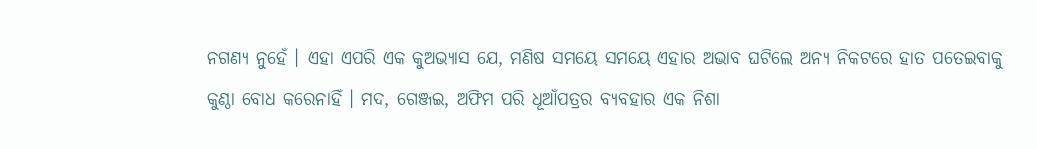ନଗଣ୍ୟ ନୁହେଁ । ଏହା ଏପରି ଏକ କୁଅଭ୍ୟାସ ଯେ, ମଣିଷ ସମୟେ ସମୟେ ଏହାର ଅଭାବ ଘଟିଲେ ଅନ୍ୟ ନିକଟରେ ହାତ ପତେଇବାକୁ କୁଣ୍ଠା ବୋଧ କରେନାହିଁ । ମଦ, ଗେଞ୍ଜଇ, ଅଫିମ ପରି ଧୂଆଁପତ୍ରର ବ୍ୟବହାର ଏକ ନିଶା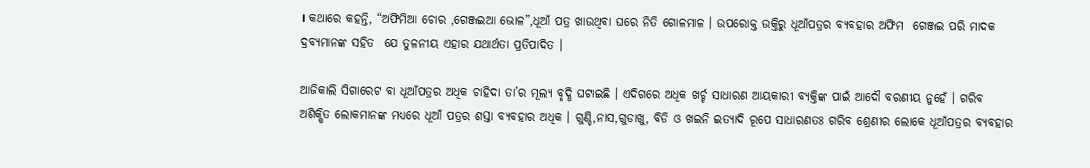। କଥାରେ କହନ୍ତି, “ଅଫିମିଆ ଚୋର ,ଗେଞ୍ଜଇଆ ଭୋଳ”,ଧୂଆଁ ପତ୍ର ଖାଉଥିବା ଘରେ ନିତି ଗୋଳମାଳ । ଉପରୋକ୍ତ ଉକ୍ତିରୁ ଧୂଆଁପତ୍ରର ବ୍ୟବହାର ଅଫିମ  ଗେଞ୍ଜଇ ପରି ମାଦକ ଦ୍ରବ୍ୟମାନଙ୍କ ସହିତ  ଯେ ତୁଳନୀୟ ଏହାର ଯଥାର୍ଥତା ପ୍ରତିପାଦିତ ।

ଆଜିକାଲି ସିଗାରେଟ ବା ଧୂଆଁପତ୍ରର ଅଧିକ ଚାହିଦା ତା’ର ମୂଲ୍ୟ ବୃଦ୍ଧି ଘଟାଇଛି । ଏଦିଗରେ ଅଧିକ ଖର୍ଚ୍ଚ ସାଧାରଣ ଆୟକାରୀ ବ୍ୟକ୍ତିଙ୍କ ପାଇଁ ଆଦୌ ବରଣୀୟ ନୁହେଁ । ଗରିବ ଅଶିକ୍ଷିତ ଲୋକମାନଙ୍କ ମଧ୍ୟରେ ଧୂଆଁ ପତ୍ରର ଶସ୍ତା ବ୍ୟବହାର ଅଧିକ । ଗୁଣ୍ଡି,ନାସ,ଗୁଡାଖୁ, ବିଡି ଓ ଖଇନି ଇତ୍ୟାଦି ରୂପେ ସାଧାରଣତଃ ଗରିବ ଶ୍ରେଣୀର ଲୋକେ ଧୂଆଁପତ୍ରର ବ୍ୟବହାର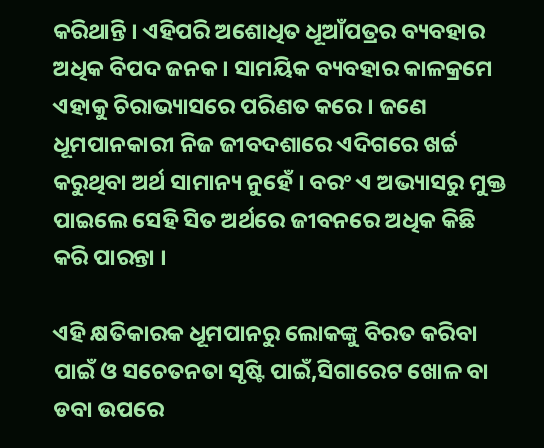କରିଥାନ୍ତି । ଏହିପରି ଅଶୋଧିତ ଧୂଆଁପତ୍ରର ବ୍ୟବହାର ଅଧିକ ବିପଦ ଜନକ । ସାମୟିକ ବ୍ୟବହାର କାଳକ୍ରମେ ଏହାକୁ ଚିରାଭ୍ୟାସରେ ପରିଣତ କରେ । ଜଣେ ଧୂମପାନକାରୀ ନିଜ ଜୀବଦଶାରେ ଏଦିଗରେ ଖର୍ଚ୍ଚ କରୁଥିବା ଅର୍ଥ ସାମାନ୍ୟ ନୁହେଁ । ବରଂ ଏ ଅଭ୍ୟାସରୁ ମୁକ୍ତ ପାଇଲେ ସେହି ସିତ ଅର୍ଥରେ ଜୀବନରେ ଅଧିକ କିଛି କରି ପାରନ୍ତା ।

ଏହି କ୍ଷତିକାରକ ଧୂମପାନରୁ ଲୋକଙ୍କୁ ବିରତ କରିବା ପାଇଁ ଓ ସଚେତନତା ସୃଷ୍ଟି ପାଇଁ,ସିଗାରେଟ ଖୋଳ ବା ଡବା ଉପରେ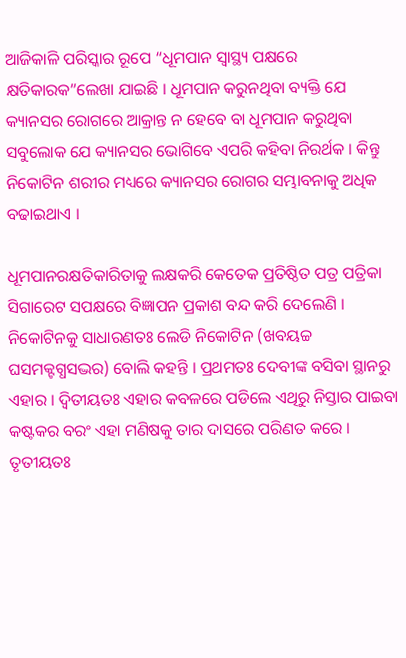ଆଜିକାଳି ପରିସ୍କାର ରୂପେ “ଧୂମପାନ ସ୍ବାସ୍ଥ୍ୟ ପକ୍ଷରେ କ୍ଷତିକାରକ”ଲେଖା ଯାଇଛି । ଧୂମପାନ କରୁନଥିବା ବ୍ୟକ୍ତି ଯେ କ୍ୟାନସର ରୋଗରେ ଆକ୍ରାନ୍ତ ନ ହେବେ ବା ଧୂମପାନ କରୁଥିବା ସବୁଲୋକ ଯେ କ୍ୟାନସର ଭୋଗିବେ ଏପରି କହିବା ନିରର୍ଥକ । କିନ୍ତୁ ନିକୋଟିନ ଶରୀର ମଧ୍ୟରେ କ୍ୟାନସର ରୋଗର ସମ୍ଭାବନାକୁ ଅଧିକ ବଢାଇଥାଏ ।

ଧୂମପାନରକ୍ଷତିକାରିତାକୁ ଲକ୍ଷକରି କେତେକ ପ୍ରତିଷ୍ଠିତ ପତ୍ର ପତ୍ରିକା ସିଗାରେଟ ସପକ୍ଷରେ ବିଜ୍ଞାପନ ପ୍ରକାଶ ବନ୍ଦ କରି ଦେଲେଣି । ନିକୋଟିନକୁ ସାଧାରଣତଃ ଲେଡି ନିକୋଟିନ (ଖବୟଚ୍ଚ ଘସମକ୍ଟଗ୍ଧସଦ୍ଭର) ବୋଲି କହନ୍ତି । ପ୍ରଥମତଃ ଦେବୀଙ୍କ ବସିବା ସ୍ଥାନରୁ ଏହାର । ଦ୍ୱିତୀୟତଃ ଏହାର କବଳରେ ପଡିଲେ ଏଥିରୁ ନିସ୍ତାର ପାଇବା କଷ୍ଟକର ବରଂ ଏହା ମଣିଷକୁ ତାର ଦାସରେ ପରିଣତ କରେ । ତୃତୀୟତଃ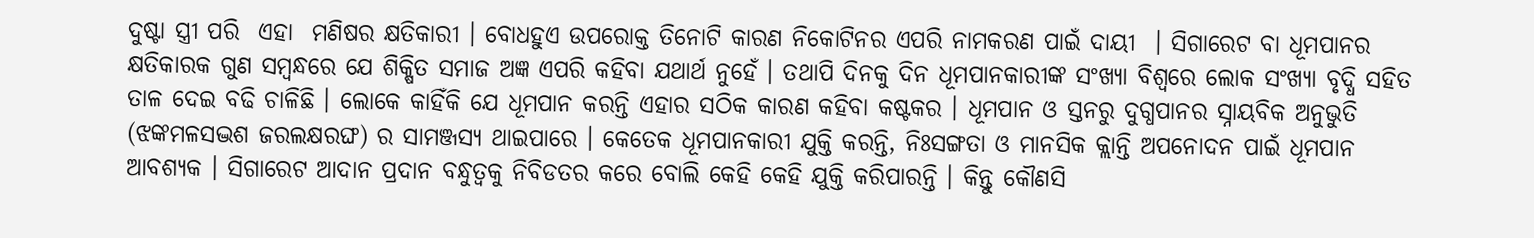ଦୁଷ୍ଟା ସ୍ତ୍ରୀ ପରି  ଏହା  ମଣିଷର କ୍ଷତିକାରୀ । ବୋଧହୁଏ ଉପରୋକ୍ତ ତିନୋଟି କାରଣ ନିକୋଟିନର ଏପରି ନାମକରଣ ପାଇଁ ଦାୟୀ  । ସିଗାରେଟ ବା ଧୂମପାନର କ୍ଷତିକାରକ ଗୁଣ ସମ୍ବନ୍ଧରେ ଯେ ଶିକ୍ଷିତ ସମାଜ ଅଜ୍ଞ ଏପରି କହିବା ଯଥାର୍ଥ ନୁହେଁ । ତଥାପି ଦିନକୁ ଦିନ ଧୂମପାନକାରୀଙ୍କ ସଂଖ୍ୟା ବିଶ୍ୱରେ ଲୋକ ସଂଖ୍ୟା ବୃଦ୍ଧି ସହିତ ତାଳ ଦେଇ ବଢି ଚାଳିଛି । ଲୋକେ କାହିଁକି ଯେ ଧୂମପାନ କରନ୍ତି ଏହାର ସଠିକ କାରଣ କହିବା କଷ୍ଟକର । ଧୂମପାନ ଓ ସ୍ତନରୁ ଦୁଗ୍ଧପାନର ସ୍ନାୟବିକ ଅନୁଭୁତି (ଝଙ୍କମଳସଦ୍ଭଶ ଜରଲକ୍ଷରଙ୍ଘ) ର ସାମଞ୍ଜସ୍ୟ ଥାଇପାରେ । କେତେକ ଧୂମପାନକାରୀ ଯୁକ୍ତି କରନ୍ତି, ନିଃସଙ୍ଗତା ଓ ମାନସିକ କ୍ଲାନ୍ତି ଅପନୋଦନ ପାଇଁ ଧୂମପାନ ଆବଶ୍ୟକ । ସିଗାରେଟ ଆଦାନ ପ୍ରଦାନ ବନ୍ଧୁତ୍ୱକୁ ନିବିଡତର କରେ ବୋଲି କେହି କେହି ଯୁକ୍ତି କରିପାରନ୍ତି । କିନ୍ତୁ କୌଣସି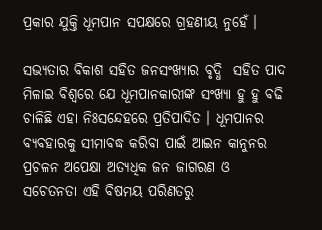ପ୍ରକାର ଯୁକ୍ତି ଧୂମପାନ ସପକ୍ଷରେ ଗ୍ରହଣୀୟ ନୁହେଁ ।

ସଭ୍ୟତାର ବିକାଶ ସହିତ ଜନସଂଖ୍ୟାର ବୃଦ୍ଧି  ସହିତ ପାଦ ମିଳାଇ ବିଶ୍ୱରେ ଯେ ଧୂମପାନକାରୀଙ୍କ ସଂଖ୍ୟା ହୁ ହୁ ବଢି ଚାଳିଛି ଏହା ନିଃସନ୍ଦେହରେ ପ୍ରତିପାଦିତ । ଧୂମପାନର ବ୍ୟବହାରକୁ ସୀମାବଦ୍ଧ କରିବା ପାଇଁ ଆଇନ କାନୁନର ପ୍ରଚଳନ ଅପେକ୍ଷା ଅତ୍ୟଧିକ ଜନ ଜାଗରଣ ଓ ସଚେତନତା ଏହି ବିଷମୟ ପରିଣତରୁ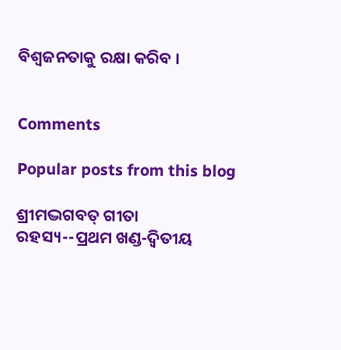ବିଶ୍ୱଜନତାକୁ ରକ୍ଷା କରିବ ।


Comments

Popular posts from this blog

ଶ୍ରୀମଦ୍ଭଗବତ୍ ଗୀତା ରହସ୍ୟ--ପ୍ରଥମ ଖଣ୍ଡ-ଦ୍ୱିତୀୟ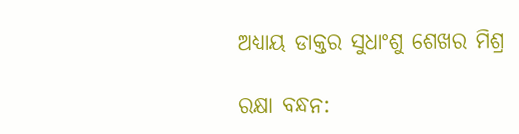ଅଧ୍ୟାୟ ଡାକ୍ତର ସୁଧାଂଶୁ ଶେଖର ମିଶ୍ର

ରକ୍ଷା ବନ୍ଧନ: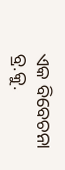ଏକ ବିବେଚନା ବ୍ର.କୁ.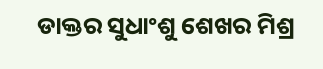ଡାକ୍ତର ସୁଧାଂଶୁ ଶେଖର ମିଶ୍ର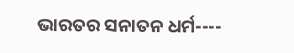ଭାରତର ସନାତନ ଧର୍ମ----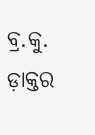ବ୍ର.କୁ. ଡ଼ାକ୍ତର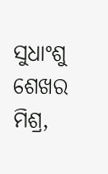ସୁଧାଂଶୁ ଶେଖର ମିଶ୍ର,